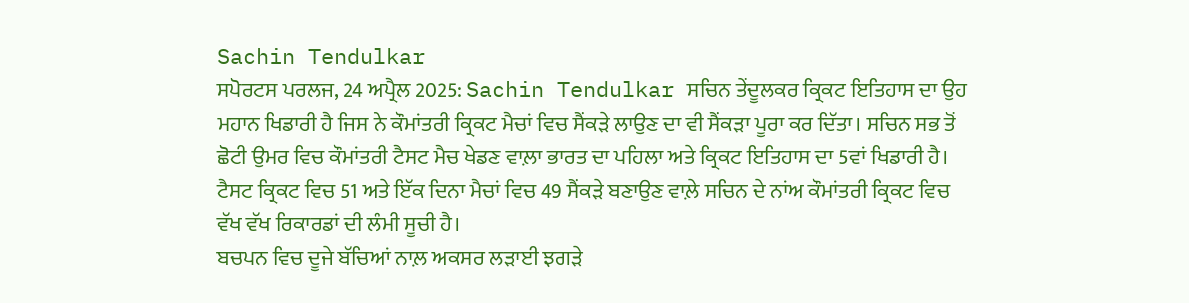Sachin Tendulkar
ਸਪੋਰਟਸ ਪਰਲਜ, 24 ਅਪ੍ਰੈਲ 2025: Sachin Tendulkar ਸਚਿਨ ਤੇਂਦੂਲਕਰ ਕ੍ਰਿਕਟ ਇਤਿਹਾਸ ਦਾ ਉਹ ਮਹਾਨ ਖਿਡਾਰੀ ਹੈ ਜਿਸ ਨੇ ਕੌਮਾਂਤਰੀ ਕ੍ਰਿਕਟ ਮੈਚਾਂ ਵਿਚ ਸੈਂਕੜੇ ਲਾਉਣ ਦਾ ਵੀ ਸੈਂਕੜਾ ਪੂਰਾ ਕਰ ਦਿੱਤਾ। ਸਚਿਨ ਸਭ ਤੋਂ ਛੋਟੀ ਉਮਰ ਵਿਚ ਕੌਮਾਂਤਰੀ ਟੈਸਟ ਮੈਚ ਖੇਡਣ ਵਾਲ਼ਾ ਭਾਰਤ ਦਾ ਪਹਿਲਾ ਅਤੇ ਕ੍ਰਿਕਟ ਇਤਿਹਾਸ ਦਾ 5ਵਾਂ ਖਿਡਾਰੀ ਹੈ। ਟੈਸਟ ਕ੍ਰਿਕਟ ਵਿਚ 51 ਅਤੇ ਇੱਕ ਦਿਨਾ ਮੈਚਾਂ ਵਿਚ 49 ਸੈਂਕੜੇ ਬਣਾਉਣ ਵਾਲ਼ੇ ਸਚਿਨ ਦੇ ਨਾਂਅ ਕੌਮਾਂਤਰੀ ਕ੍ਰਿਕਟ ਵਿਚ ਵੱਖ ਵੱਖ ਰਿਕਾਰਡਾਂ ਦੀ ਲੰਮੀ ਸੂਚੀ ਹੈ।
ਬਚਪਨ ਵਿਚ ਦੂਜੇ ਬੱਚਿਆਂ ਨਾਲ਼ ਅਕਸਰ ਲੜਾਈ ਝਗੜੇ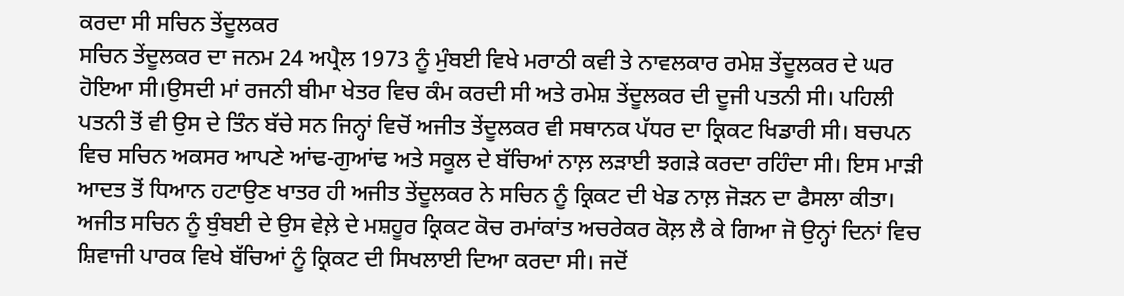ਕਰਦਾ ਸੀ ਸਚਿਨ ਤੇਂਦੂਲਕਰ
ਸਚਿਨ ਤੇਂਦੂਲਕਰ ਦਾ ਜਨਮ 24 ਅਪ੍ਰੈਲ 1973 ਨੂੰ ਮੁੰਬਈ ਵਿਖੇ ਮਰਾਠੀ ਕਵੀ ਤੇ ਨਾਵਲਕਾਰ ਰਮੇਸ਼ ਤੇਂਦੂਲਕਰ ਦੇ ਘਰ ਹੋਇਆ ਸੀ।ਉਸਦੀ ਮਾਂ ਰਜਨੀ ਬੀਮਾ ਖੇਤਰ ਵਿਚ ਕੰਮ ਕਰਦੀ ਸੀ ਅਤੇ ਰਮੇਸ਼ ਤੇਂਦੂਲਕਰ ਦੀ ਦੂਜੀ ਪਤਨੀ ਸੀ। ਪਹਿਲੀ ਪਤਨੀ ਤੋਂ ਵੀ ਉਸ ਦੇ ਤਿੰਨ ਬੱਚੇ ਸਨ ਜਿਨ੍ਹਾਂ ਵਿਚੋਂ ਅਜੀਤ ਤੇਂਦੂਲਕਰ ਵੀ ਸਥਾਨਕ ਪੱਧਰ ਦਾ ਕ੍ਰਿਕਟ ਖਿਡਾਰੀ ਸੀ। ਬਚਪਨ ਵਿਚ ਸਚਿਨ ਅਕਸਰ ਆਪਣੇ ਆਂਢ-ਗੁਆਂਢ ਅਤੇ ਸਕੂਲ ਦੇ ਬੱਚਿਆਂ ਨਾਲ਼ ਲੜਾਈ ਝਗੜੇ ਕਰਦਾ ਰਹਿੰਦਾ ਸੀ। ਇਸ ਮਾੜੀ ਆਦਤ ਤੋਂ ਧਿਆਨ ਹਟਾਉਣ ਖਾਤਰ ਹੀ ਅਜੀਤ ਤੇਂਦੂਲਕਰ ਨੇ ਸਚਿਨ ਨੂੰ ਕ੍ਰਿਕਟ ਦੀ ਖੇਡ ਨਾਲ਼ ਜੋੜਨ ਦਾ ਫੈਸਲਾ ਕੀਤਾ। ਅਜੀਤ ਸਚਿਨ ਨੂੰ ਬੁੰਬਈ ਦੇ ਉਸ ਵੇਲ਼ੇ ਦੇ ਮਸ਼ਹੂਰ ਕ੍ਰਿਕਟ ਕੋਚ ਰਮਾਂਕਾਂਤ ਅਚਰੇਕਰ ਕੋਲ਼ ਲੈ ਕੇ ਗਿਆ ਜੋ ਉਨ੍ਹਾਂ ਦਿਨਾਂ ਵਿਚ ਸ਼ਿਵਾਜੀ ਪਾਰਕ ਵਿਖੇ ਬੱਚਿਆਂ ਨੂੰ ਕ੍ਰਿਕਟ ਦੀ ਸਿਖਲਾਈ ਦਿਆ ਕਰਦਾ ਸੀ। ਜਦੋਂ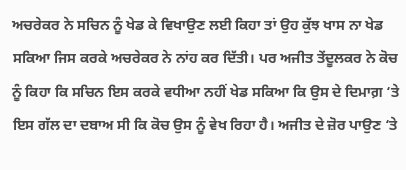ਅਚਰੇਕਰ ਨੇ ਸਚਿਨ ਨੂੰ ਖੇਡ ਕੇ ਵਿਖਾਉਣ ਲਈ ਕਿਹਾ ਤਾਂ ਉਹ ਕੁੱਝ ਖਾਸ ਨਾ ਖੇਡ ਸਕਿਆ ਜਿਸ ਕਰਕੇ ਅਚਰੇਕਰ ਨੇ ਨਾਂਹ ਕਰ ਦਿੱਤੀ। ਪਰ ਅਜੀਤ ਤੇਂਦੂਲਕਰ ਨੇ ਕੋਚ ਨੂੰ ਕਿਹਾ ਕਿ ਸਚਿਨ ਇਸ ਕਰਕੇ ਵਧੀਆ ਨਹੀਂ ਖੇਡ ਸਕਿਆ ਕਿ ਉਸ ਦੇ ਦਿਮਾਗ਼ ‘ਤੇ ਇਸ ਗੱਲ ਦਾ ਦਬਾਅ ਸੀ ਕਿ ਕੋਚ ਉਸ ਨੂੰ ਵੇਖ ਰਿਹਾ ਹੈ। ਅਜੀਤ ਦੇ ਜ਼ੋਰ ਪਾਉਣ ‘ਤੇ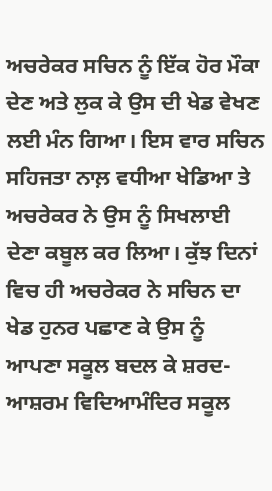ਅਚਰੇਕਰ ਸਚਿਨ ਨੂੰ ਇੱਕ ਹੋਰ ਮੌਕਾ ਦੇਣ ਅਤੇ ਲੁਕ ਕੇ ਉਸ ਦੀ ਖੇਡ ਵੇਖਣ ਲਈ ਮੰਨ ਗਿਆ। ਇਸ ਵਾਰ ਸਚਿਨ ਸਹਿਜਤਾ ਨਾਲ਼ ਵਧੀਆ ਖੇਡਿਆ ਤੇ ਅਚਰੇਕਰ ਨੇ ਉਸ ਨੂੰ ਸਿਖਲਾਈ ਦੇਣਾ ਕਬੂਲ ਕਰ ਲਿਆ। ਕੁੱਝ ਦਿਨਾਂ ਵਿਚ ਹੀ ਅਚਰੇਕਰ ਨੇ ਸਚਿਨ ਦਾ ਖੇਡ ਹੁਨਰ ਪਛਾਣ ਕੇ ਉਸ ਨੂੰ ਆਪਣਾ ਸਕੂਲ ਬਦਲ ਕੇ ਸ਼ਰਦ-ਆਸ਼ਰਮ ਵਿਦਿਆਮੰਦਿਰ ਸਕੂਲ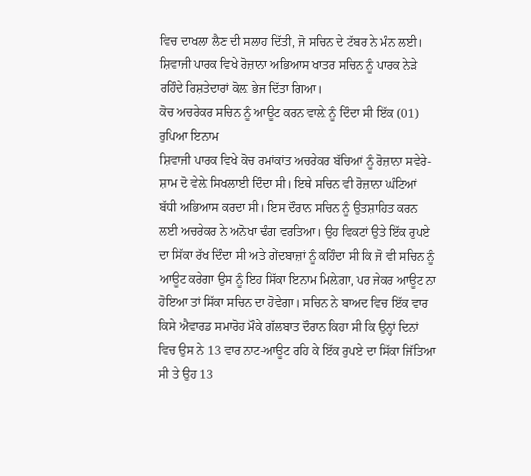ਵਿਚ ਦਾਖਲਾ ਲੈਣ ਦੀ ਸਲਾਹ ਦਿੱਤੀ, ਜੋ ਸਚਿਨ ਦੇ ਟੱਬਰ ਨੇ ਮੰਨ ਲਈ। ਸ਼ਿਵਾਜੀ ਪਾਰਕ ਵਿਖੇ ਰੋਜ਼ਾਨਾ ਅਭਿਆਸ ਖਾਤਰ ਸਚਿਨ ਨੂੰ ਪਾਰਕ ਨੇੜੇ ਰਹਿੰਦੇ ਰਿਸ਼ਤੇਦਾਰਾਂ ਕੋਲ਼ ਭੇਜ ਦਿੱਤਾ ਗਿਆ।
ਕੋਚ ਅਚਰੇਕਰ ਸਚਿਨ ਨੂੰ ਆਊਟ ਕਰਨ ਵਾਲ਼ੇ ਨੂੰ ਦਿੰਦਾ ਸੀ ਇੱਕ (01) ਰੁਪਿਆ ਇਨਾਮ
ਸ਼ਿਵਾਜੀ ਪਾਰਕ ਵਿਖੇ ਕੋਚ ਰਮਾਂਕਾਂਤ ਅਚਰੇਕਰ ਬੱਚਿਆਂ ਨੂੰ ਰੋਜ਼ਾਨਾ ਸਵੇਰੇ-ਸ਼ਾਮ ਦੋ ਵੇਲ਼ੇ ਸਿਖਲਾਈ ਦਿੰਦਾ ਸੀ। ਇਥੇ ਸਚਿਨ ਵੀ ਰੋਜ਼ਾਨਾ ਘੰਟਿਆਂ ਬੱਧੀ ਅਭਿਆਸ ਕਰਦਾ ਸੀ। ਇਸ ਦੌਰਾਨ ਸਚਿਨ ਨੂੰ ਉਤਸ਼ਾਹਿਤ ਕਰਨ ਲਈ ਅਚਰੇਕਰ ਨੇ ਅਨੋਖਾ ਢੰਗ ਵਰਤਿਆ। ਉਹ ਵਿਕਟਾਂ ਉਤੇ ਇੱਕ ਰੁਪਏ ਦਾ ਸਿੱਕਾ ਰੱਖ ਦਿੰਦਾ ਸੀ ਅਤੇ ਗੇਂਦਬਾਜ਼ਾਂ ਨੂੰ ਕਹਿੰਦਾ ਸੀ ਕਿ ਜੋ ਵੀ ਸਚਿਨ ਨੂੰ ਆਊਟ ਕਰੇਗਾ ਉਸ ਨੂੰ ਇਹ ਸਿੱਕਾ ਇਨਾਮ ਮਿਲ਼ੇਗਾ, ਪਰ ਜੇਕਰ ਆਊਟ ਨਾ ਹੋਇਆ ਤਾਂ ਸਿੱਕਾ ਸਚਿਨ ਦਾ ਹੋਵੇਗਾ। ਸਚਿਨ ਨੇ ਬਾਅਦ ਵਿਚ ਇੱਕ ਵਾਰ ਕਿਸੇ ਐਵਾਰਡ ਸਮਾਰੋਹ ਮੌਕੇ ਗੱਲਬਾਤ ਦੌਰਾਨ ਕਿਹਾ ਸੀ ਕਿ ਉਨ੍ਹਾਂ ਦਿਨਾਂ ਵਿਚ ਉਸ ਨੇ 13 ਵਾਰ ਨਾਟ-ਆਊਟ ਰਹਿ ਕੇ ਇੱਕ ਰੁਪਏ ਦਾ ਸਿੱਕਾ ਜਿੱਤਿਆ ਸੀ ਤੇ ਉਹ 13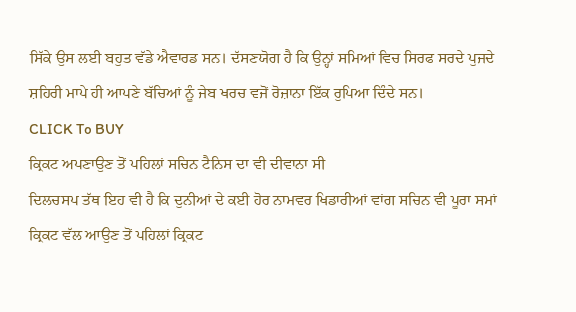ਸਿੱਕੇ ਉਸ ਲਈ ਬਹੁਤ ਵੱਡੇ ਐਵਾਰਡ ਸਨ। ਦੱਸਣਯੋਗ ਹੈ ਕਿ ਉਨ੍ਹਾਂ ਸਮਿਆਂ ਵਿਚ ਸਿਰਫ ਸਰਦੇ ਪੁਜਦੇ ਸ਼ਹਿਰੀ ਮਾਪੇ ਹੀ ਆਪਣੇ ਬੱਚਿਆਂ ਨੂੰ ਜੇਬ ਖਰਚ ਵਜੋਂ ਰੋਜ਼ਾਨਾ ਇੱਕ ਰੁਪਿਆ ਦਿੰਦੇ ਸਨ।
CLICK To BUY
ਕ੍ਰਿਕਟ ਅਪਣਾਉਣ ਤੋਂ ਪਹਿਲਾਂ ਸਚਿਨ ਟੈਨਿਸ ਦਾ ਵੀ ਦੀਵਾਨਾ ਸੀ
ਦਿਲਚਸਪ ਤੱਥ ਇਹ ਵੀ ਹੈ ਕਿ ਦੁਨੀਆਂ ਦੇ ਕਈ ਹੋਰ ਨਾਮਵਰ ਖਿਡਾਰੀਆਂ ਵਾਂਗ ਸਚਿਨ ਵੀ ਪੂਰਾ ਸਮਾਂ ਕ੍ਰਿਕਟ ਵੱਲ ਆਉਣ ਤੋਂ ਪਹਿਲਾਂ ਕ੍ਰਿਕਟ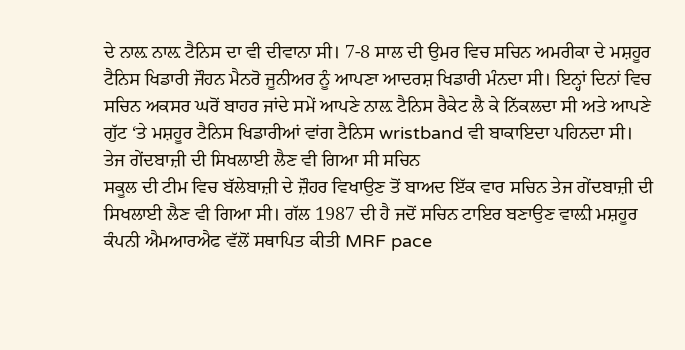ਦੇ ਨਾਲ਼ ਨਾਲ਼ ਟੈਨਿਸ ਦਾ ਵੀ ਦੀਵਾਨਾ ਸੀ। 7-8 ਸਾਲ ਦੀ ਉਮਰ ਵਿਚ ਸਚਿਨ ਅਮਰੀਕਾ ਦੇ ਮਸ਼ਹੂਰ ਟੈਨਿਸ ਖਿਡਾਰੀ ਜੌਹਨ ਮੈਨਰੋ ਜੂਨੀਅਰ ਨੂੰ ਆਪਣਾ ਆਦਰਸ਼ ਖਿਡਾਰੀ ਮੰਨਦਾ ਸੀ। ਇਨ੍ਹਾਂ ਦਿਨਾਂ ਵਿਚ ਸਚਿਨ ਅਕਸਰ ਘਰੋਂ ਬਾਹਰ ਜਾਂਦੇ ਸਮੇਂ ਆਪਣੇ ਨਾਲ਼ ਟੈਨਿਸ ਰੈਕੇਟ ਲੈ ਕੇ ਨਿੱਕਲਦਾ ਸੀ ਅਤੇ ਆਪਣੇ ਗੁੱਟ ‘ਤੇ ਮਸ਼ਹੂਰ ਟੈਨਿਸ ਖਿਡਾਰੀਆਂ ਵਾਂਗ ਟੈਨਿਸ wristband ਵੀ ਬਾਕਾਇਦਾ ਪਹਿਨਦਾ ਸੀ।
ਤੇਜ ਗੇਂਦਬਾਜ਼ੀ ਦੀ ਸਿਖਲਾਈ ਲੈਣ ਵੀ ਗਿਆ ਸੀ ਸਚਿਨ
ਸਕੂਲ ਦੀ ਟੀਮ ਵਿਚ ਬੱਲੇਬਾਜ਼ੀ ਦੇ ਜ਼ੌਹਰ ਵਿਖਾਉਣ ਤੋਂ ਬਾਅਦ ਇੱਕ ਵਾਰ ਸਚਿਨ ਤੇਜ ਗੇਂਦਬਾਜ਼ੀ ਦੀ ਸਿਖਲਾਈ ਲੈਣ ਵੀ ਗਿਆ ਸੀ। ਗੱਲ 1987 ਦੀ ਹੈ ਜਦੋਂ ਸਚਿਨ ਟਾਇਰ ਬਣਾਉਣ ਵਾਲ਼ੀ ਮਸ਼ਹੂਰ ਕੰਪਨੀ ਐਮਆਰਐਫ ਵੱਲੋਂ ਸਥਾਪਿਤ ਕੀਤੀ MRF pace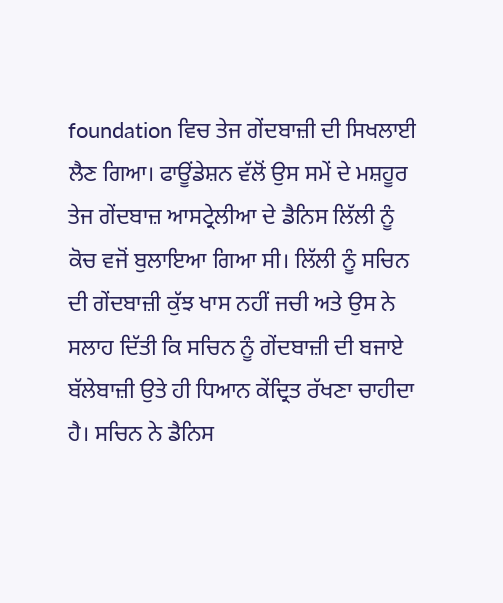foundation ਵਿਚ ਤੇਜ ਗੇਂਦਬਾਜ਼ੀ ਦੀ ਸਿਖਲਾਈ ਲੈਣ ਗਿਆ। ਫਾਊਂਡੇਸ਼ਨ ਵੱਲੋਂ ਉਸ ਸਮੇਂ ਦੇ ਮਸ਼ਹੂਰ ਤੇਜ ਗੇਂਦਬਾਜ਼ ਆਸਟ੍ਰੇਲੀਆ ਦੇ ਡੈਨਿਸ ਲਿੱਲੀ ਨੂੰ ਕੋਚ ਵਜੋਂ ਬੁਲਾਇਆ ਗਿਆ ਸੀ। ਲਿੱਲੀ ਨੂੰ ਸਚਿਨ ਦੀ ਗੇਂਦਬਾਜ਼ੀ ਕੁੱਝ ਖਾਸ ਨਹੀਂ ਜਚੀ ਅਤੇ ਉਸ ਨੇ ਸਲਾਹ ਦਿੱਤੀ ਕਿ ਸਚਿਨ ਨੂੰ ਗੇਂਦਬਾਜ਼ੀ ਦੀ ਬਜਾਏ ਬੱਲੇਬਾਜ਼ੀ ਉਤੇ ਹੀ ਧਿਆਨ ਕੇਂਦ੍ਰਿਤ ਰੱਖਣਾ ਚਾਹੀਦਾ ਹੈ। ਸਚਿਨ ਨੇ ਡੈਨਿਸ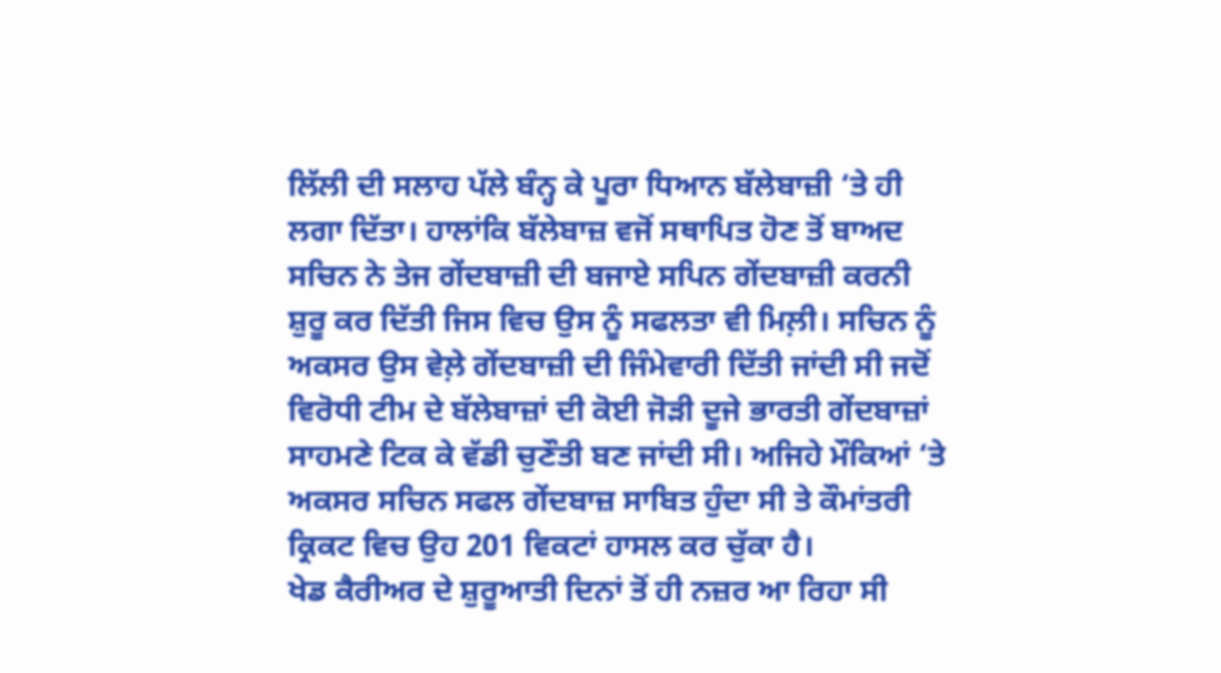ਲਿੱਲੀ ਦੀ ਸਲਾਹ ਪੱਲੇ ਬੰਨ੍ਹ ਕੇ ਪੂਰਾ ਧਿਆਨ ਬੱਲੇਬਾਜ਼ੀ ‘ਤੇ ਹੀ ਲਗਾ ਦਿੱਤਾ। ਹਾਲਾਂਕਿ ਬੱਲੇਬਾਜ਼ ਵਜੋਂ ਸਥਾਪਿਤ ਹੋਣ ਤੋਂ ਬਾਅਦ ਸਚਿਨ ਨੇ ਤੇਜ ਗੇਂਦਬਾਜ਼ੀ ਦੀ ਬਜਾਏ ਸਪਿਨ ਗੇਂਦਬਾਜ਼ੀ ਕਰਨੀ ਸ਼ੁਰੂ ਕਰ ਦਿੱਤੀ ਜਿਸ ਵਿਚ ਉਸ ਨੂੰ ਸਫਲਤਾ ਵੀ ਮਿਲ਼ੀ। ਸਚਿਨ ਨੂੰ ਅਕਸਰ ਉਸ ਵੇਲ਼ੇ ਗੇਂਦਬਾਜ਼ੀ ਦੀ ਜਿੰਮੇਵਾਰੀ ਦਿੱਤੀ ਜਾਂਦੀ ਸੀ ਜਦੋਂ ਵਿਰੋਧੀ ਟੀਮ ਦੇ ਬੱਲੇਬਾਜ਼ਾਂ ਦੀ ਕੋਈ ਜੋੜੀ ਦੂਜੇ ਭਾਰਤੀ ਗੇਂਦਬਾਜ਼ਾਂ ਸਾਹਮਣੇ ਟਿਕ ਕੇ ਵੱਡੀ ਚੁਣੌਤੀ ਬਣ ਜਾਂਦੀ ਸੀ। ਅਜਿਹੇ ਮੌਕਿਆਂ ‘ਤੇ ਅਕਸਰ ਸਚਿਨ ਸਫਲ ਗੇਂਦਬਾਜ਼ ਸਾਬਿਤ ਹੁੰਦਾ ਸੀ ਤੇ ਕੌਮਾਂਤਰੀ ਕ੍ਰਿਕਟ ਵਿਚ ਉਹ 201 ਵਿਕਟਾਂ ਹਾਸਲ ਕਰ ਚੁੱਕਾ ਹੈ।
ਖੇਡ ਕੈਰੀਅਰ ਦੇ ਸ਼ੁਰੂਆਤੀ ਦਿਨਾਂ ਤੋਂ ਹੀ ਨਜ਼ਰ ਆ ਰਿਹਾ ਸੀ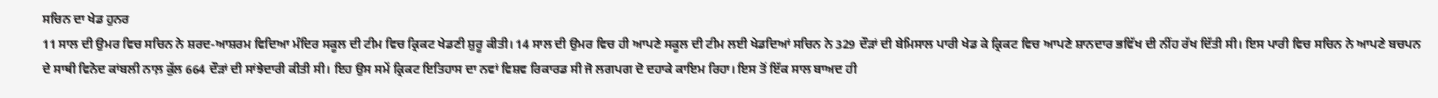ਸਚਿਨ ਦਾ ਖੇਡ ਹੁਨਰ
11 ਸਾਲ ਦੀ ਉਮਰ ਵਿਚ ਸਚਿਨ ਨੇ ਸ਼ਰਦ-ਆਸ਼ਰਮ ਵਿਦਿਆ ਮੰਦਿਰ ਸਕੂਲ ਦੀ ਟੀਮ ਵਿਚ ਕ੍ਰਿਕਟ ਖੇਡਣੀ ਸ਼ੁਰੂ ਕੀਤੀ। 14 ਸਾਲ ਦੀ ਉਮਰ ਵਿਚ ਹੀ ਆਪਣੇ ਸਕੂਲ ਦੀ ਟੀਮ ਲਈ ਖੇਡਦਿਆਂ ਸਚਿਨ ਨੇ 329 ਦੌੜਾਂ ਦੀ ਬੇਮਿਸਾਲ ਪਾਰੀ ਖੇਡ ਕੇ ਕ੍ਰਿਕਟ ਵਿਚ ਆਪਣੇ ਸ਼ਾਨਦਾਰ ਭਵਿੱਖ ਦੀ ਨੀਂਹ ਰੱਖ ਦਿੱਤੀ ਸੀ। ਇਸ ਪਾਰੀ ਵਿਚ ਸਚਿਨ ਨੇ ਆਪਣੇ ਬਚਪਨ ਦੇ ਸਾਥੀ ਵਿਨੋਦ ਕਾਂਬਲੀ ਨਾਲ਼ ਕੁੱਲ 664 ਦੌੜਾਂ ਦੀ ਸਾਂਝੇਦਾਰੀ ਕੀਤੀ ਸੀ। ਇਹ ਉਸ ਸਮੇਂ ਕ੍ਰਿਕਟ ਇਤਿਹਾਸ ਦਾ ਨਵਾਂ ਵਿਸ਼ਵ ਰਿਕਾਰਡ ਸੀ ਜੋ ਲਗਪਗ ਦੋ ਦਹਾਕੇ ਕਾਇਮ ਰਿਹਾ। ਇਸ ਤੋਂ ਇੱਕ ਸਾਲ ਬਾਅਦ ਹੀ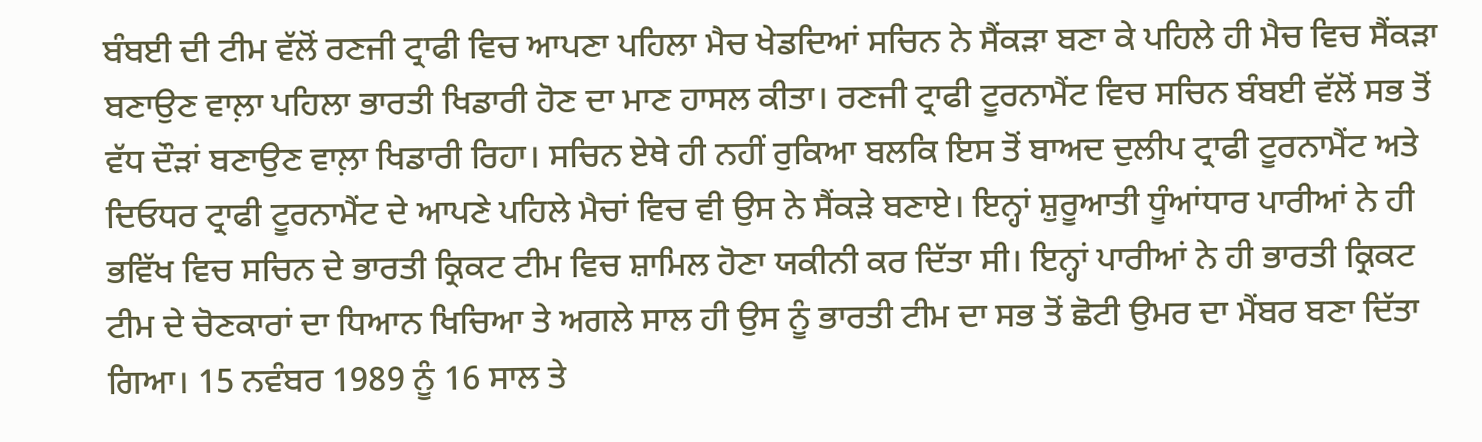ਬੰਬਈ ਦੀ ਟੀਮ ਵੱਲੋਂ ਰਣਜੀ ਟ੍ਰਾਫੀ ਵਿਚ ਆਪਣਾ ਪਹਿਲਾ ਮੈਚ ਖੇਡਦਿਆਂ ਸਚਿਨ ਨੇ ਸੈਂਕੜਾ ਬਣਾ ਕੇ ਪਹਿਲੇ ਹੀ ਮੈਚ ਵਿਚ ਸੈਂਕੜਾ ਬਣਾਉਣ ਵਾਲ਼ਾ ਪਹਿਲਾ ਭਾਰਤੀ ਖਿਡਾਰੀ ਹੋਣ ਦਾ ਮਾਣ ਹਾਸਲ ਕੀਤਾ। ਰਣਜੀ ਟ੍ਰਾਫੀ ਟੂਰਨਾਮੈਂਟ ਵਿਚ ਸਚਿਨ ਬੰਬਈ ਵੱਲੋਂ ਸਭ ਤੋਂ ਵੱਧ ਦੌੜਾਂ ਬਣਾਉਣ ਵਾਲ਼ਾ ਖਿਡਾਰੀ ਰਿਹਾ। ਸਚਿਨ ਏਥੇ ਹੀ ਨਹੀਂ ਰੁਕਿਆ ਬਲਕਿ ਇਸ ਤੋਂ ਬਾਅਦ ਦੁਲੀਪ ਟ੍ਰਾਫੀ ਟੂਰਨਾਮੈਂਟ ਅਤੇ ਦਿਓਧਰ ਟ੍ਰਾਫੀ ਟੂਰਨਾਮੈਂਟ ਦੇ ਆਪਣੇ ਪਹਿਲੇ ਮੈਚਾਂ ਵਿਚ ਵੀ ਉਸ ਨੇ ਸੈਂਕੜੇ ਬਣਾਏ। ਇਨ੍ਹਾਂ ਸ਼ੁਰੂਆਤੀ ਧੂੰਆਂਧਾਰ ਪਾਰੀਆਂ ਨੇ ਹੀ ਭਵਿੱਖ ਵਿਚ ਸਚਿਨ ਦੇ ਭਾਰਤੀ ਕ੍ਰਿਕਟ ਟੀਮ ਵਿਚ ਸ਼ਾਮਿਲ ਹੋਣਾ ਯਕੀਨੀ ਕਰ ਦਿੱਤਾ ਸੀ। ਇਨ੍ਹਾਂ ਪਾਰੀਆਂ ਨੇ ਹੀ ਭਾਰਤੀ ਕ੍ਰਿਕਟ ਟੀਮ ਦੇ ਚੋਣਕਾਰਾਂ ਦਾ ਧਿਆਨ ਖਿਚਿਆ ਤੇ ਅਗਲੇ ਸਾਲ ਹੀ ਉਸ ਨੂੰ ਭਾਰਤੀ ਟੀਮ ਦਾ ਸਭ ਤੋਂ ਛੋਟੀ ਉਮਰ ਦਾ ਮੈਂਬਰ ਬਣਾ ਦਿੱਤਾ ਗਿਆ। 15 ਨਵੰਬਰ 1989 ਨੂੰ 16 ਸਾਲ ਤੇ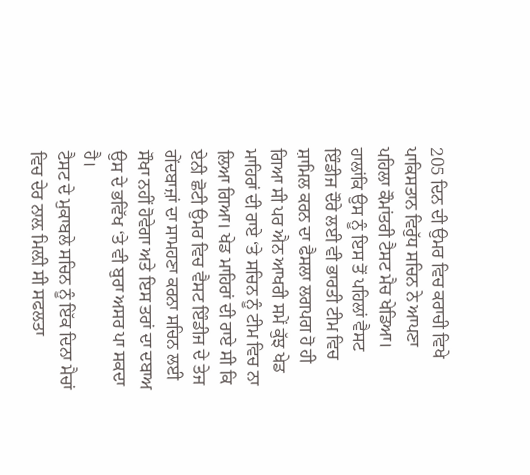205 ਦਿਨ ਦੀ ਉਮਰ ਵਿਚ ਕਰਾਚੀ ਵਿਖੇ ਪਾਕਿਸਤਾਨ ਵਿਰੁੱਧ ਸਚਿਨ ਨੇ ਆਪਣਾ ਪਹਿਲਾ ਕੌਮਾਂਤਰੀ ਟੈਸਟ ਮੈਚ ਖੇਡਿਆ। ਹਾਲਾਂਕਿ ਉਸ ਨੂੰ ਇਸ ਤੋਂ ਪਹਿਲਾਂ ਵੈਸਟ ਇੰਡੀਜ ਦੌਰੇ ਲਈ ਵੀ ਭਾਰਤੀ ਟੀਮ ਵਿਚ ਸ਼ਾਮਿਲ ਕਰਨ ਦਾ ਫੈਸਲਾ ਲਗਪਗ ਹੋ ਹੀ ਗਿਆ ਸੀ ਪਰ ਐਨ ਆਖਰੀ ਸਮੇਂ ਕੁੱਝ ਖੇਡ ਮਾਹਿਰਾਂ ਦੀ ਰਾਏ ‘ਤੇ ਸਚਿਨ ਨੂੰ ਟੀਮ ਵਿਚ ਨਾ ਲਿਆ ਗਿਆ। ਖੇਡ ਮਾਹਿਰਾਂ ਦੀ ਰਾਏ ਸੀ ਕਿ ਏਨੀ ਛੋਟੀ ਉਮਰ ਵਿਚ ਵੈਸਟ ਇੰਡੀਜ ਦੇ ਤੇਜ ਗੇਂਦਬਾਜ਼ਾਂ ਦਾ ਸਾਮਹਣਾ ਕਰਨਾ ਸਚਿਨ ਲਈ ਸੌਖਾ ਨਹੀਂ ਹੋਵੇਗਾ ਅਤੇ ਇਸ ਤਰਾਂ ਦਾ ਦਬਾਅ ਉਸ ਦੇ ਭਵਿੱਖ ‘ਤੇ ਵੀ ਬੁਰਾ ਅਸਰ ਪਾ ਸਕਦਾ ਹੈ।
ਟੈਸਟ ਦੇ ਮੁਕਾਬਲੇ ਸਚਿਨ ਨੂੰ ਇੱਕ ਦਿਨਾ ਮੈਚਾਂ ਵਿਚ ਦੇਰ ਨਾਲ਼ ਮਿਲ਼ੀ ਸੀ ਸਫਲਤਾ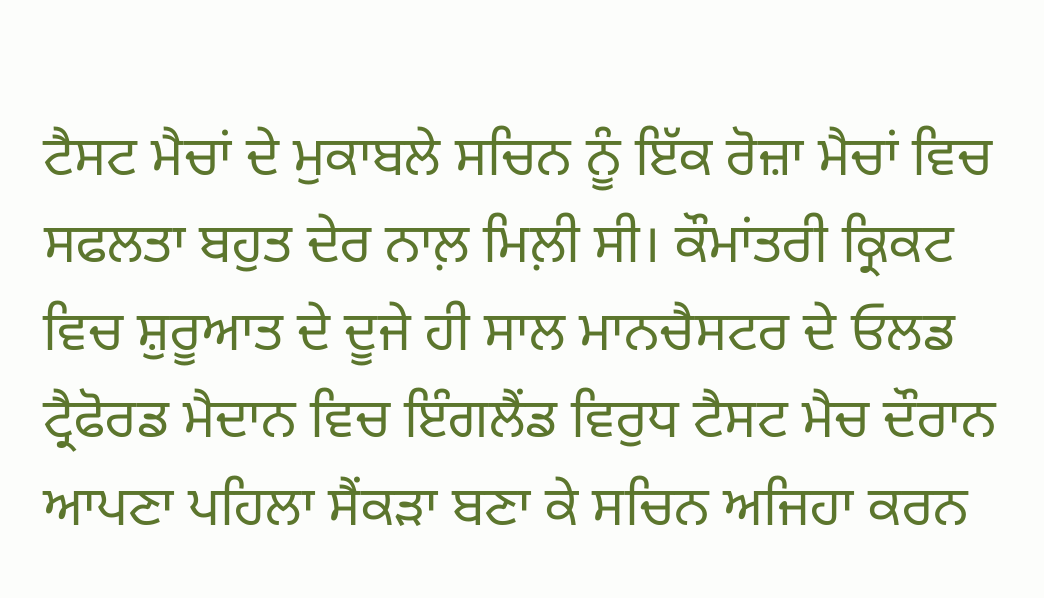ਟੈਸਟ ਮੈਚਾਂ ਦੇ ਮੁਕਾਬਲੇ ਸਚਿਨ ਨੂੰ ਇੱਕ ਰੋਜ਼ਾ ਮੈਚਾਂ ਵਿਚ ਸਫਲਤਾ ਬਹੁਤ ਦੇਰ ਨਾਲ਼ ਮਿਲ਼ੀ ਸੀ। ਕੌਮਾਂਤਰੀ ਕ੍ਰਿਕਟ ਵਿਚ ਸ਼ੁਰੂਆਤ ਦੇ ਦੂਜੇ ਹੀ ਸਾਲ ਮਾਨਚੈਸਟਰ ਦੇ ਓਲਡ ਟ੍ਰੈਫੋਰਡ ਮੈਦਾਨ ਵਿਚ ਇੰਗਲੈਂਡ ਵਿਰੁਧ ਟੈਸਟ ਮੈਚ ਦੌਰਾਨ ਆਪਣਾ ਪਹਿਲਾ ਸੈਂਕੜਾ ਬਣਾ ਕੇ ਸਚਿਨ ਅਜਿਹਾ ਕਰਨ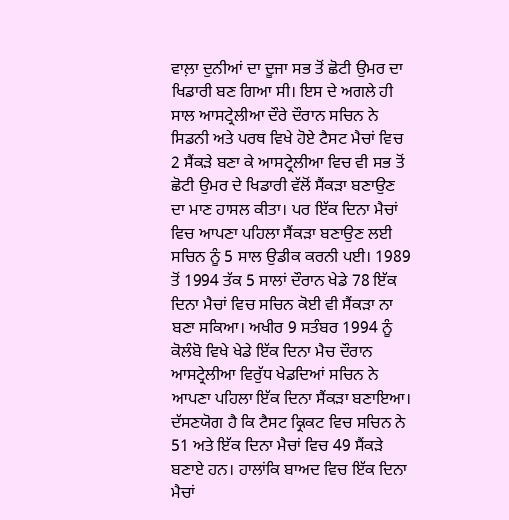ਵਾਲ਼ਾ ਦੁਨੀਆਂ ਦਾ ਦੂਜਾ ਸਭ ਤੋਂ ਛੋਟੀ ਉਮਰ ਦਾ ਖਿਡਾਰੀ ਬਣ ਗਿਆ ਸੀ। ਇਸ ਦੇ ਅਗਲੇ ਹੀ ਸਾਲ ਆਸਟ੍ਰੇਲੀਆ ਦੌਰੇ ਦੌਰਾਨ ਸਚਿਨ ਨੇ ਸਿਡਨੀ ਅਤੇ ਪਰਥ ਵਿਖੇ ਹੋਏ ਟੈਸਟ ਮੈਚਾਂ ਵਿਚ 2 ਸੈਂਕੜੇ ਬਣਾ ਕੇ ਆਸਟ੍ਰੇਲੀਆ ਵਿਚ ਵੀ ਸਭ ਤੋਂ ਛੋਟੀ ਉਮਰ ਦੇ ਖਿਡਾਰੀ ਵੱਲੋਂ ਸੈਂਕੜਾ ਬਣਾਉਣ ਦਾ ਮਾਣ ਹਾਸਲ ਕੀਤਾ। ਪਰ ਇੱਕ ਦਿਨਾ ਮੈਚਾਂ ਵਿਚ ਆਪਣਾ ਪਹਿਲਾ ਸੈਂਕੜਾ ਬਣਾਉਣ ਲਈ ਸਚਿਨ ਨੂੰ 5 ਸਾਲ ਉਡੀਕ ਕਰਨੀ ਪਈ। 1989 ਤੋਂ 1994 ਤੱਕ 5 ਸਾਲਾਂ ਦੌਰਾਨ ਖੇਡੇ 78 ਇੱਕ ਦਿਨਾ ਮੈਚਾਂ ਵਿਚ ਸਚਿਨ ਕੋਈ ਵੀ ਸੈਂਕੜਾ ਨਾ ਬਣਾ ਸਕਿਆ। ਅਖੀਰ 9 ਸਤੰਬਰ 1994 ਨੂੰ ਕੋਲੰਬੋ ਵਿਖੇ ਖੇਡੇ ਇੱਕ ਦਿਨਾ ਮੈਚ ਦੌਰਾਨ ਆਸਟ੍ਰੇਲੀਆ ਵਿਰੁੱਧ ਖੇਡਦਿਆਂ ਸਚਿਨ ਨੇ ਆਪਣਾ ਪਹਿਲਾ ਇੱਕ ਦਿਨਾ ਸੈਂਕੜਾ ਬਣਾਇਆ। ਦੱਸਣਯੋਗ ਹੈ ਕਿ ਟੈਸਟ ਕ੍ਰਿਕਟ ਵਿਚ ਸਚਿਨ ਨੇ 51 ਅਤੇ ਇੱਕ ਦਿਨਾ ਮੈਚਾਂ ਵਿਚ 49 ਸੈਂਕੜੇ ਬਣਾਏ ਹਨ। ਹਾਲਾਂਕਿ ਬਾਅਦ ਵਿਚ ਇੱਕ ਦਿਨਾ ਮੈਚਾਂ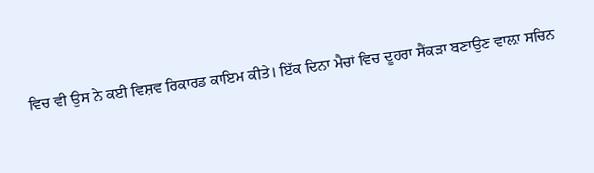ਵਿਚ ਵੀ ਉਸ ਨੇ ਕਈ ਵਿਸ਼ਵ ਰਿਕਾਰਡ ਕਾਇਮ ਕੀਤੇ। ਇੱਕ ਦਿਨਾ ਮੈਚਾਂ ਵਿਚ ਦੂਹਰਾ ਸੈਂਕੜਾ ਬਣਾਉਣ ਵਾਲ਼ਾ ਸਚਿਨ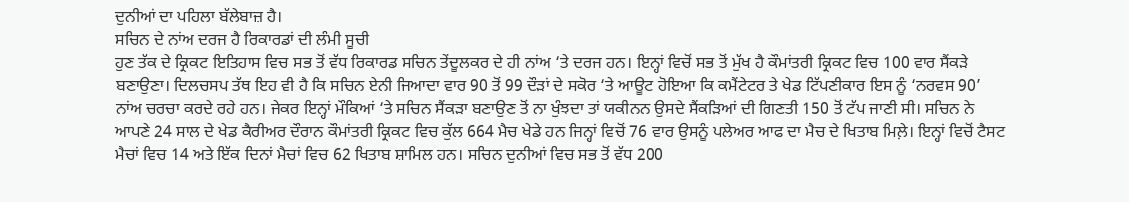ਦੁਨੀਆਂ ਦਾ ਪਹਿਲਾ ਬੱਲੇਬਾਜ਼ ਹੈ।
ਸਚਿਨ ਦੇ ਨਾਂਅ ਦਰਜ ਹੈ ਰਿਕਾਰਡਾਂ ਦੀ ਲੰਮੀ ਸੂਚੀ
ਹੁਣ ਤੱਕ ਦੇ ਕ੍ਰਿਕਟ ਇਤਿਹਾਸ ਵਿਚ ਸਭ ਤੋਂ ਵੱਧ ਰਿਕਾਰਡ ਸਚਿਨ ਤੇਂਦੂਲਕਰ ਦੇ ਹੀ ਨਾਂਅ ‘ਤੇ ਦਰਜ ਹਨ। ਇਨ੍ਹਾਂ ਵਿਚੋਂ ਸਭ ਤੋਂ ਮੁੱਖ ਹੈ ਕੌਮਾਂਤਰੀ ਕ੍ਰਿਕਟ ਵਿਚ 100 ਵਾਰ ਸੈਂਕੜੇ ਬਣਾਉਣਾ। ਦਿਲਚਸਪ ਤੱਥ ਇਹ ਵੀ ਹੈ ਕਿ ਸਚਿਨ ਏਨੀ ਜਿਆਦਾ ਵਾਰ 90 ਤੋਂ 99 ਦੌੜਾਂ ਦੇ ਸਕੋਰ ‘ਤੇ ਆਊਟ ਹੋਇਆ ਕਿ ਕਮੈਂਟੇਟਰ ਤੇ ਖੇਡ ਟਿੱਪਣੀਕਾਰ ਇਸ ਨੂੰ ‘ਨਰਵਸ 90’ ਨਾਂਅ ਚਰਚਾ ਕਰਦੇ ਰਹੇ ਹਨ। ਜੇਕਰ ਇਨ੍ਹਾਂ ਮੌਕਿਆਂ ‘ਤੇ ਸਚਿਨ ਸੈਂਕੜਾ ਬਣਾਉਣ ਤੋਂ ਨਾ ਖੁੰਝਦਾ ਤਾਂ ਯਕੀਨਨ ਉਸਦੇ ਸੈਂਕੜਿਆਂ ਦੀ ਗਿਣਤੀ 150 ਤੋਂ ਟੱਪ ਜਾਣੀ ਸੀ। ਸਚਿਨ ਨੇ ਆਪਣੇ 24 ਸਾਲ ਦੇ ਖੇਡ ਕੈਰੀਅਰ ਦੌਰਾਨ ਕੌਮਾਂਤਰੀ ਕ੍ਰਿਕਟ ਵਿਚ ਕੁੱਲ 664 ਮੈਚ ਖੇਡੇ ਹਨ ਜਿਨ੍ਹਾਂ ਵਿਚੋਂ 76 ਵਾਰ ਉਸਨੂੰ ਪਲੇਅਰ ਆਫ ਦਾ ਮੈਚ ਦੇ ਖਿਤਾਬ ਮਿਲ਼ੇ। ਇਨ੍ਹਾਂ ਵਿਚੋਂ ਟੈਸਟ ਮੈਚਾਂ ਵਿਚ 14 ਅਤੇ ਇੱਕ ਦਿਨਾਂ ਮੈਚਾਂ ਵਿਚ 62 ਖਿਤਾਬ ਸ਼ਾਮਿਲ ਹਨ। ਸਚਿਨ ਦੁਨੀਆਂ ਵਿਚ ਸਭ ਤੋਂ ਵੱਧ 200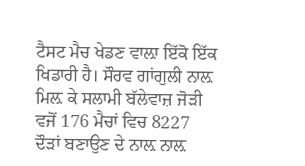ਟੈਸਟ ਮੈਚ ਖੇਡਣ ਵਾਲ਼ਾ ਇੱਕੋ ਇੱਕ ਖਿਡਾਰੀ ਹੈ। ਸੌਰਵ ਗਾਂਗੁਲੀ ਨਾਲ਼ ਮਿਲ਼ ਕੇ ਸਲਾਮੀ ਬੱਲੇਵਾਜ਼ ਜੋੜੀ ਵਜੋਂ 176 ਮੈਚਾਂ ਵਿਚ 8227 ਦੌੜਾਂ ਬਣਾਉਣ ਦੇ ਨਾਲ਼ ਨਾਲ਼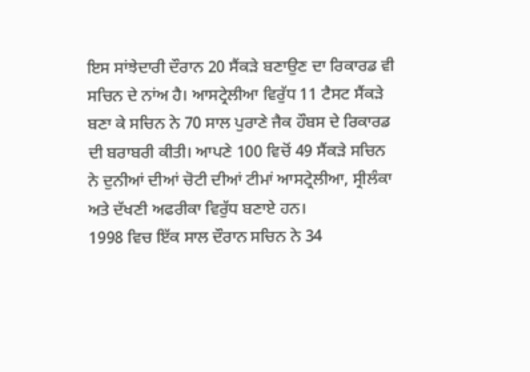ਇਸ ਸਾਂਝੇਦਾਰੀ ਦੌਰਾਨ 20 ਸੈਂਕੜੇ ਬਣਾਉਣ ਦਾ ਰਿਕਾਰਡ ਵੀ ਸਚਿਨ ਦੇ ਨਾਂਅ ਹੈ। ਆਸਟ੍ਰੇਲੀਆ ਵਿਰੁੱਧ 11 ਟੈਸਟ ਸੈਂਕੜੇ ਬਣਾ ਕੇ ਸਚਿਨ ਨੇ 70 ਸਾਲ ਪੁਰਾਣੇ ਜੈਕ ਹੌਬਸ ਦੇ ਰਿਕਾਰਡ ਦੀ ਬਰਾਬਰੀ ਕੀਤੀ। ਆਪਣੇ 100 ਵਿਚੋਂ 49 ਸੈਂਕੜੇ ਸਚਿਨ ਨੇ ਦੁਨੀਆਂ ਦੀਆਂ ਚੋਟੀ ਦੀਆਂ ਟੀਮਾਂ ਆਸਟ੍ਰੇਲੀਆ, ਸ੍ਰੀਲੰਕਾ ਅਤੇ ਦੱਖਣੀ ਅਫਰੀਕਾ ਵਿਰੁੱਧ ਬਣਾਏ ਹਨ।
1998 ਵਿਚ ਇੱਕ ਸਾਲ ਦੌਰਾਨ ਸਚਿਨ ਨੇ 34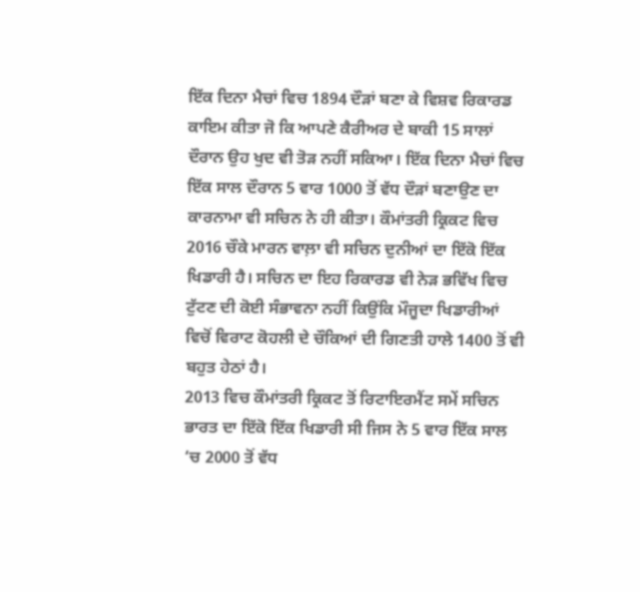ਇੱਕ ਦਿਨਾ ਮੈਚਾਂ ਵਿਚ 1894 ਦੌੜਾਂ ਬਣਾ ਕੇ ਵਿਸ਼ਵ ਰਿਕਾਰਡ ਕਾਇਮ ਕੀਤਾ ਜੋ ਕਿ ਆਪਣੇ ਕੈਰੀਅਰ ਦੇ ਬਾਕੀ 15 ਸਾਲਾਂ ਦੌਰਾਨ ਉਹ ਖੁਦ ਵੀ ਤੋੜ ਨਹੀਂ ਸਕਿਆ। ਇੱਕ ਦਿਨਾ ਮੈਚਾਂ ਵਿਚ ਇੱਕ ਸਾਲ ਦੌਰਾਨ 5 ਵਾਰ 1000 ਤੋਂ ਵੱਧ ਦੌੜਾਂ ਬਣਾਉਣ ਦਾ ਕਾਰਨਾਮਾ ਵੀ ਸਚਿਨ ਨੇ ਹੀ ਕੀਤਾ। ਕੌਮਾਂਤਰੀ ਕ੍ਰਿਕਟ ਵਿਚ 2016 ਚੌਕੇ ਮਾਰਨ ਵਾਲ਼ਾ ਵੀ ਸਚਿਨ ਦੁਨੀਆਂ ਦਾ ਇੱਕੋ ਇੱਕ ਖਿਡਾਰੀ ਹੈ। ਸਚਿਨ ਦਾ ਇਹ ਰਿਕਾਰਡ ਵੀ ਨੇੜ ਭਵਿੱਖ ਵਿਚ ਟੁੱਟਣ ਦੀ ਕੋਈ ਸੰਭਾਵਨਾ ਨਹੀਂ ਕਿਉਂਕਿ ਮੌਜੂਦਾ ਖਿਡਾਰੀਆਂ ਵਿਚੋਂ ਵਿਰਾਟ ਕੋਹਲੀ ਦੇ ਚੌਕਿਆਂ ਦੀ ਗਿਣਤੀ ਹਾਲੇ 1400 ਤੋਂ ਵੀ ਬਹੁਤ ਹੇਠਾਂ ਹੈ।
2013 ਵਿਚ ਕੌਮਾਂਤਰੀ ਕ੍ਰਿਕਟ ਤੋਂ ਰਿਟਾਇਰਮੈਂਟ ਸਮੇਂ ਸਚਿਨ ਭਾਰਤ ਦਾ ਇੱਕੋ ਇੱਕ ਖਿਡਾਰੀ ਸੀ ਜਿਸ ਨੇ 5 ਵਾਰ ਇੱਕ ਸਾਲ ‘ਚ 2000 ਤੋਂ ਵੱਧ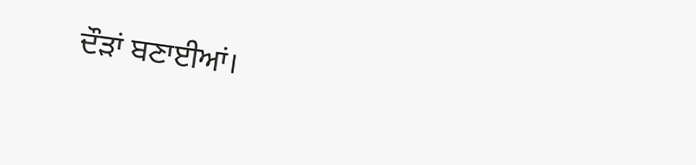ਦੌੜਾਂ ਬਣਾਈਆਂ।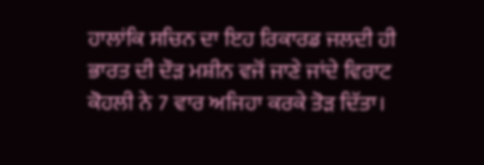ਹਾਲਾਂਕਿ ਸਚਿਨ ਦਾ ਇਹ ਰਿਕਾਰਡ ਜਲਦੀ ਹੀ ਭਾਰਤ ਦੀ ਦੌੜ ਮਸ਼ੀਨ ਵਜੋਂ ਜਾਣੇ ਜਾਂਦੇ ਵਿਰਾਟ ਕੋਹਲੀ ਨੇ 7 ਵਾਰ ਅਜਿਹਾ ਕਰਕੇ ਤੋੜ ਦਿੱਤਾ।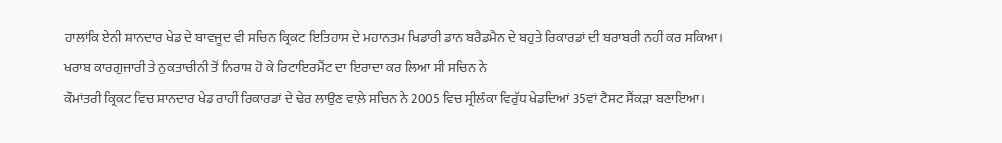ਹਾਲਾਂਕਿ ਏਨੀ ਸ਼ਾਨਦਾਰ ਖੇਡ ਦੇ ਬਾਵਜੂਦ ਵੀ ਸਚਿਨ ਕ੍ਰਿਕਟ ਇਤਿਹਾਸ ਦੇ ਮਹਾਨਤਮ ਖਿਡਾਰੀ ਡਾਨ ਬਰੈਡਮੈਨ ਦੇ ਬਹੁਤੇ ਰਿਕਾਰਡਾਂ ਦੀ ਬਰਾਬਰੀ ਨਹੀਂ ਕਰ ਸਕਿਆ।
ਖਰਾਬ ਕਾਰਗੁਜਾਰੀ ਤੇ ਨੁਕਤਾਚੀਨੀ ਤੋਂ ਨਿਰਾਸ਼ ਹੋ ਕੇ ਰਿਟਾਇਰਮੈਂਟ ਦਾ ਇਰਾਦਾ ਕਰ ਲਿਆ ਸੀ ਸਚਿਨ ਨੇ
ਕੌਮਾਂਤਰੀ ਕ੍ਰਿਕਟ ਵਿਚ ਸ਼ਾਨਦਾਰ ਖੇਡ ਰਾਹੀਂ ਰਿਕਾਰਡਾਂ ਦੇ ਢੇਰ ਲਾਉਣ ਵਾਲ਼ੇ ਸਚਿਨ ਨੇ 2005 ਵਿਚ ਸ੍ਰੀਲੰਕਾ ਵਿਰੁੱਧ ਖੇਡਦਿਆਂ 35ਵਾਂ ਟੈਸਟ ਸੈਂਕੜਾ ਬਣਾਇਆ।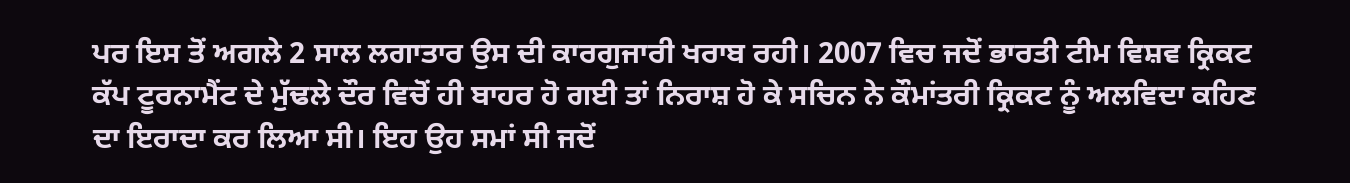ਪਰ ਇਸ ਤੋਂ ਅਗਲੇ 2 ਸਾਲ ਲਗਾਤਾਰ ਉਸ ਦੀ ਕਾਰਗੁਜਾਰੀ ਖਰਾਬ ਰਹੀ। 2007 ਵਿਚ ਜਦੋਂ ਭਾਰਤੀ ਟੀਮ ਵਿਸ਼ਵ ਕ੍ਰਿਕਟ ਕੱਪ ਟੂਰਨਾਮੈਂਟ ਦੇ ਮੁੱਢਲੇ ਦੌਰ ਵਿਚੋਂ ਹੀ ਬਾਹਰ ਹੋ ਗਈ ਤਾਂ ਨਿਰਾਸ਼ ਹੋ ਕੇ ਸਚਿਨ ਨੇ ਕੌਮਾਂਤਰੀ ਕ੍ਰਿਕਟ ਨੂੰ ਅਲਵਿਦਾ ਕਹਿਣ ਦਾ ਇਰਾਦਾ ਕਰ ਲਿਆ ਸੀ। ਇਹ ਉਹ ਸਮਾਂ ਸੀ ਜਦੋਂ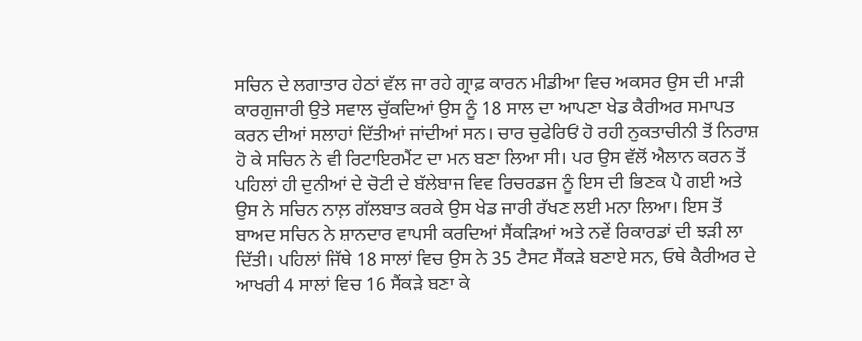ਸਚਿਨ ਦੇ ਲਗਾਤਾਰ ਹੇਠਾਂ ਵੱਲ ਜਾ ਰਹੇ ਗ੍ਰਾਫ਼ ਕਾਰਨ ਮੀਡੀਆ ਵਿਚ ਅਕਸਰ ਉਸ ਦੀ ਮਾੜੀ ਕਾਰਗੁਜਾਰੀ ਉਤੇ ਸਵਾਲ ਚੁੱਕਦਿਆਂ ਉਸ ਨੂੰ 18 ਸਾਲ ਦਾ ਆਪਣਾ ਖੇਡ ਕੈਰੀਅਰ ਸਮਾਪਤ ਕਰਨ ਦੀਆਂ ਸਲਾਹਾਂ ਦਿੱਤੀਆਂ ਜਾਂਦੀਆਂ ਸਨ। ਚਾਰ ਚੁਫੇਰਿਓਂ ਹੋ ਰਹੀ ਨੁਕਤਾਚੀਨੀ ਤੋਂ ਨਿਰਾਸ਼ ਹੋ ਕੇ ਸਚਿਨ ਨੇ ਵੀ ਰਿਟਾਇਰਮੈਂਟ ਦਾ ਮਨ ਬਣਾ ਲਿਆ ਸੀ। ਪਰ ਉਸ ਵੱਲੋਂ ਐਲਾਨ ਕਰਨ ਤੋਂ ਪਹਿਲਾਂ ਹੀ ਦੁਨੀਆਂ ਦੇ ਚੋਟੀ ਦੇ ਬੱਲੇਬਾਜ ਵਿਵ ਰਿਚਰਡਜ ਨੂੰ ਇਸ ਦੀ ਭਿਣਕ ਪੈ ਗਈ ਅਤੇ ਉਸ ਨੇ ਸਚਿਨ ਨਾਲ਼ ਗੱਲਬਾਤ ਕਰਕੇ ਉਸ ਖੇਡ ਜਾਰੀ ਰੱਖਣ ਲਈ ਮਨਾ ਲਿਆ। ਇਸ ਤੋਂ ਬਾਅਦ ਸਚਿਨ ਨੇ ਸ਼ਾਨਦਾਰ ਵਾਪਸੀ ਕਰਦਿਆਂ ਸੈਂਕੜਿਆਂ ਅਤੇ ਨਵੇਂ ਰਿਕਾਰਡਾਂ ਦੀ ਝੜੀ ਲਾ ਦਿੱਤੀ। ਪਹਿਲਾਂ ਜਿੱਥੇ 18 ਸਾਲਾਂ ਵਿਚ ਉਸ ਨੇ 35 ਟੈਸਟ ਸੈਂਕੜੇ ਬਣਾਏ ਸਨ, ਓਥੇ ਕੈਰੀਅਰ ਦੇ ਆਖਰੀ 4 ਸਾਲਾਂ ਵਿਚ 16 ਸੈਂਕੜੇ ਬਣਾ ਕੇ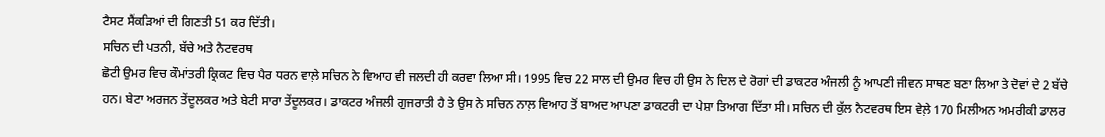ਟੈਸਟ ਸੈਂਕੜਿਆਂ ਦੀ ਗਿਣਤੀ 51 ਕਰ ਦਿੱਤੀ।
ਸਚਿਨ ਦੀ ਪਤਨੀ, ਬੱਚੇ ਅਤੇ ਨੈਟਵਰਥ
ਛੋਟੀ ਉਮਰ ਵਿਚ ਕੌਮਾਂਤਰੀ ਕ੍ਰਿਕਟ ਵਿਚ ਪੈਰ ਧਰਨ ਵਾਲ਼ੇ ਸਚਿਨ ਨੇ ਵਿਆਹ ਵੀ ਜਲਦੀ ਹੀ ਕਰਵਾ ਲਿਆ ਸੀ। 1995 ਵਿਚ 22 ਸਾਲ ਦੀ ਉਮਰ ਵਿਚ ਹੀ ਉਸ ਨੇ ਦਿਲ ਦੇ ਰੋਗਾਂ ਦੀ ਡਾਕਟਰ ਅੰਜਲੀ ਨੂੰ ਆਪਣੀ ਜੀਵਨ ਸਾਥਣ ਬਣਾ ਲਿਆ ਤੇ ਦੋਵਾਂ ਦੇ 2 ਬੱਚੇ ਹਨ। ਬੇਟਾ ਅਰਜਨ ਤੇਂਦੂਲਕਰ ਅਤੇ ਬੇਟੀ ਸਾਰਾ ਤੇਂਦੂਲਕਰ। ਡਾਕਟਰ ਅੰਜਲੀ ਗੁਜਰਾਤੀ ਹੈ ਤੇ ਉਸ ਨੇ ਸਚਿਨ ਨਾਲ਼ ਵਿਆਹ ਤੋਂ ਬਾਅਦ ਆਪਣਾ ਡਾਕਟਰੀ ਦਾ ਪੇਸ਼ਾ ਤਿਆਗ ਦਿੱਤਾ ਸੀ। ਸਚਿਨ ਦੀ ਕੁੱਲ ਨੈਟਵਰਥ ਇਸ ਵੇਲ਼ੇ 170 ਮਿਲੀਅਨ ਅਮਰੀਕੀ ਡਾਲਰ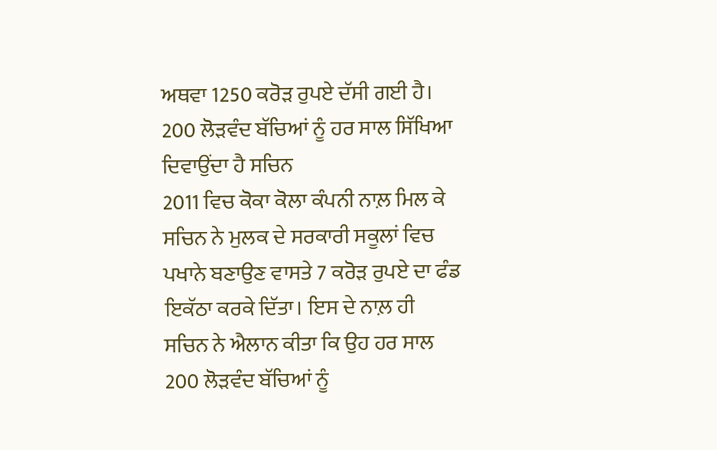ਅਥਵਾ 1250 ਕਰੋੜ ਰੁਪਏ ਦੱਸੀ ਗਈ ਹੈ।
200 ਲੋੜਵੰਦ ਬੱਚਿਆਂ ਨੂੰ ਹਰ ਸਾਲ ਸਿੱਖਿਆ ਦਿਵਾਉਂਦਾ ਹੈ ਸਚਿਨ
2011 ਵਿਚ ਕੋਕਾ ਕੋਲਾ ਕੰਪਨੀ ਨਾਲ਼ ਮਿਲ ਕੇ ਸਚਿਨ ਨੇ ਮੁਲਕ ਦੇ ਸਰਕਾਰੀ ਸਕੂਲਾਂ ਵਿਚ ਪਖਾਨੇ ਬਣਾਉਣ ਵਾਸਤੇ 7 ਕਰੋੜ ਰੁਪਏ ਦਾ ਫੰਡ ਇਕੱਠਾ ਕਰਕੇ ਦਿੱਤਾ। ਇਸ ਦੇ ਨਾਲ਼ ਹੀ ਸਚਿਨ ਨੇ ਐਲਾਨ ਕੀਤਾ ਕਿ ਉਹ ਹਰ ਸਾਲ 200 ਲੋੜਵੰਦ ਬੱਚਿਆਂ ਨੂੰ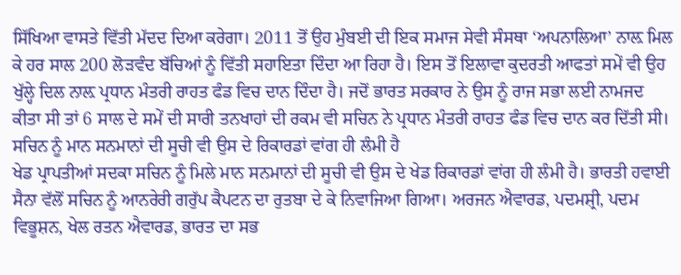ਸਿੱਖਿਆ ਵਾਸਤੇ ਵਿੱਤੀ ਮੱਦਦ ਦਿਆ ਕਰੇਗਾ। 2011 ਤੋਂ ਉਹ ਮੁੰਬਈ ਦੀ ਇਕ ਸਮਾਜ ਸੇਵੀ ਸੰਸਥਾ ‘ਅਪਨਾਲਿਆ’ ਨਾਲ਼ ਮਿਲ ਕੇ ਹਰ ਸਾਲ 200 ਲੋੜਵੰਦ ਬੱਚਿਆਂ ਨੂੰ ਵਿੱਤੀ ਸਹਾਇਤਾ ਦਿੰਦਾ ਆ ਰਿਹਾ ਹੈ। ਇਸ ਤੋਂ ਇਲਾਵਾ ਕੁਦਰਤੀ ਆਫਤਾਂ ਸਮੇਂ ਵੀ ਉਹ ਖੁੱਲ੍ਹੇ ਦਿਲ ਨਾਲ਼ ਪ੍ਰਧਾਨ ਮੰਤਰੀ ਰਾਹਤ ਫੰਡ ਵਿਚ ਦਾਨ ਦਿੰਦਾ ਹੈ। ਜਦੋਂ ਭਾਰਤ ਸਰਕਾਰ ਨੇ ਉਸ ਨੂੰ ਰਾਜ ਸਭਾ ਲਈ ਨਾਮਜਦ ਕੀਤਾ ਸੀ ਤਾਂ 6 ਸਾਲ ਦੇ ਸਮੇਂ ਦੀ ਸਾਰੀ ਤਨਖਾਹਾਂ ਦੀ ਰਕਮ ਵੀ ਸਚਿਨ ਨੇ ਪ੍ਰਧਾਨ ਮੰਤਰੀ ਰਾਹਤ ਫੰਡ ਵਿਚ ਦਾਨ ਕਰ ਦਿੱਤੀ ਸੀ।
ਸਚਿਨ ਨੂੰ ਮਾਨ ਸਨਮਾਨਾਂ ਦੀ ਸੂਚੀ ਵੀ ਉਸ ਦੇ ਰਿਕਾਰਡਾਂ ਵਾਂਗ ਹੀ ਲੰਮੀ ਹੈ
ਖੇਡ ਪ੍ਰਾਪਤੀਆਂ ਸਦਕਾ ਸਚਿਨ ਨੂੰ ਮਿਲੇ ਮਾਨ ਸਨਮਾਨਾਂ ਦੀ ਸੂਚੀ ਵੀ ਉਸ ਦੇ ਖੇਡ ਰਿਕਾਰਡਾਂ ਵਾਂਗ ਹੀ ਲੰਮੀ ਹੈ। ਭਾਰਤੀ ਹਵਾਈ ਸੈਨਾ ਵੱਲੋਂ ਸਚਿਨ ਨੂੰ ਆਨਰੇਰੀ ਗਰੁੱਪ ਕੈਪਟਨ ਦਾ ਰੁਤਬਾ ਦੇ ਕੇ ਨਿਵਾਜਿਆ ਗਿਆ। ਅਰਜਨ ਐਵਾਰਡ, ਪਦਮਸ਼੍ਰੀ, ਪਦਮ ਵਿਭੂਸ਼ਨ, ਖੇਲ ਰਤਨ ਐਵਾਰਡ, ਭਾਰਤ ਦਾ ਸਭ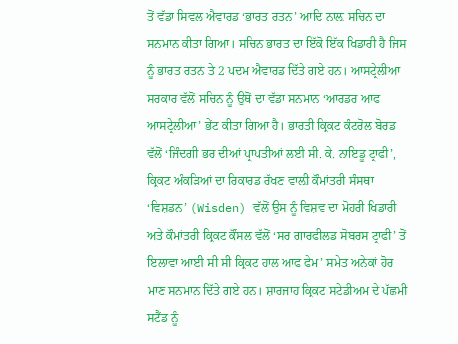ਤੋਂ ਵੱਡਾ ਸਿਵਲ ਐਵਾਰਡ ‘ਭਾਰਤ ਰਤਨ’ ਆਦਿ ਨਾਲ਼ ਸਚਿਨ ਦਾ ਸਨਮਾਨ ਕੀਤਾ ਗਿਆ। ਸਚਿਨ ਭਾਰਤ ਦਾ ਇੱਕੋ ਇੱਕ ਖਿਡਾਰੀ ਹੈ ਜਿਸ ਨੂੰ ਭਾਰਤ ਰਤਨ ਤੇ 2 ਪਦਮ ਐਵਾਰਡ ਦਿੱਤੇ ਗਏ ਹਨ। ਆਸਟ੍ਰੇਲੀਆ ਸਰਕਾਰ ਵੱਲੋਂ ਸਚਿਨ ਨੂੰ ਉਥੋਂ ਦਾ ਵੱਡਾ ਸਨਮਾਨ ‘ਆਰਡਰ ਆਫ ਆਸਟ੍ਰੇਲੀਆ’ ਭੇਂਟ ਕੀਤਾ ਗਿਆ ਹੈ। ਭਾਰਤੀ ਕ੍ਰਿਕਟ ਕੰਟਰੋਲ ਬੋਰਡ ਵੱਲੋਂ ‘ਜਿੰਦਗੀ ਭਰ ਦੀਆਂ ਪ੍ਰਾਪਤੀਆਂ ਲਈ ਸੀ. ਕੇ. ਨਾਇਡੂ ਟ੍ਰਾਫੀ’, ਕ੍ਰਿਕਟ ਅੰਕੜਿਆਂ ਦਾ ਰਿਕਾਰਡ ਰੱਖਣ ਵਾਲ਼ੀ ਕੌਮਾਂਤਰੀ ਸੰਸਥਾ ‘ਵਿਸ਼ਡਨ’ (Wisden) ਵੱਲੋਂ ਉਸ ਨੂੰ ਵਿਸ਼ਵ ਦਾ ਮੋਹਰੀ ਖਿਡਾਰੀ ਅਤੇ ਕੌਮਾਂਤਰੀ ਕ੍ਰਿਕਟ ਕੌਂਸਲ ਵੱਲੋਂ ‘ਸਰ ਗਾਰਫੀਲਡ ਸੋਬਰਸ ਟ੍ਰਾਫੀ’ ਤੋਂ ਇਲਾਵਾ ਆਈ ਸੀ ਸੀ ਕ੍ਰਿਕਟ ਹਾਲ ਆਫ ਫੇਮ’ ਸਮੇਤ ਅਨੇਕਾਂ ਹੋਰ ਮਾਣ ਸਨਮਾਨ ਦਿੱਤੇ ਗਏ ਹਨ। ਸ਼ਾਰਜਾਹ ਕ੍ਰਿਕਟ ਸਟੇਡੀਅਮ ਦੇ ਪੱਛਮੀ ਸਟੈਂਡ ਨੂੰ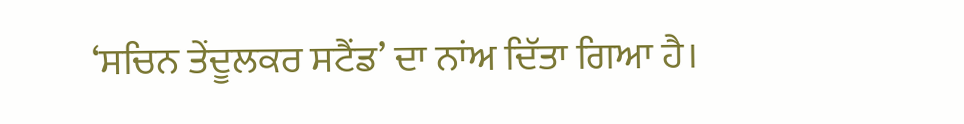‘ਸਚਿਨ ਤੇਂਦੂਲਕਰ ਸਟੈਂਡ’ ਦਾ ਨਾਂਅ ਦਿੱਤਾ ਗਿਆ ਹੈ।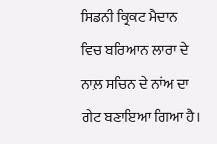ਸਿਡਨੀ ਕ੍ਰਿਕਟ ਮੈਦਾਨ ਵਿਚ ਬਰਿਆਨ ਲਾਰਾ ਦੇ ਨਾਲ਼ ਸਚਿਨ ਦੇ ਨਾਂਅ ਦਾ ਗੇਟ ਬਣਾਇਆ ਗਿਆ ਹੈ।